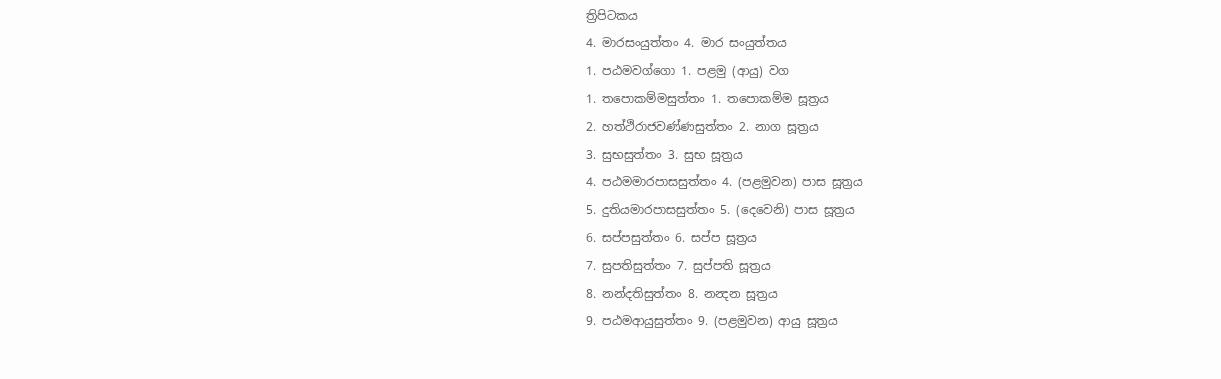ත්‍රිපිටකය
4. මාරසංයුත්තං 4. මාර සංයුත්තය
1. පඨමවග්ගො 1. පළමු (ආයු) වග
1. තපොකම්මසුත්තං 1. තපොකම්ම සූත්‍රය
2. හත්ථිරාජවණ්ණසුත්තං 2. නාග සූත්‍රය
3. සුභසුත්තං 3. සුභ සූත්‍රය
4. පඨමමාරපාසසුත්තං 4. (පළමුවන) පාස සූත්‍රය
5. දුතියමාරපාසසුත්තං 5. (දෙවෙනි) පාස සූත්‍රය
6. සප්පසුත්තං 6. සප්ප සූත්‍රය
7. සුපතිසුත්තං 7. සුප්පති සූත්‍රය
8. නන්දතිසුත්තං 8. නන්‍දන සූත්‍රය
9. පඨමආයුසුත්තං 9. (පළමුවන) ආයු සූත්‍රය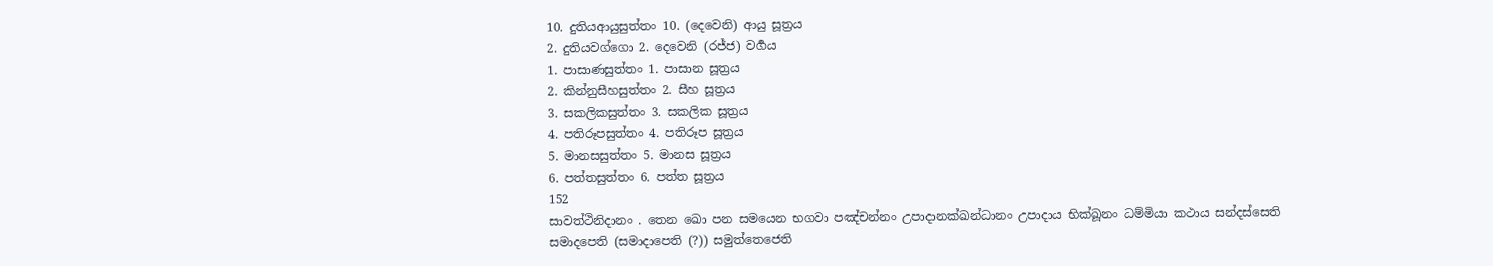10. දුතියආයුසුත්තං 10. (දෙවෙනි) ආයු සූත්‍රය
2. දුතියවග්ගො 2. දෙවෙනි (රජ්ජ) වර්‍ගය
1. පාසාණසුත්තං 1. පාසාන සූත්‍රය
2. කින්නුසීහසුත්තං 2. සීහ සූත්‍රය
3. සකලිකසුත්තං 3. සකලික සූත්‍රය
4. පතිරූපසුත්තං 4. පතිරූප සූත්‍රය
5. මානසසුත්තං 5. මානස සූත්‍රය
6. පත්තසුත්තං 6. පත්ත සූත්‍රය
152
සාවත්ථිනිදානං . තෙන ඛො පන සමයෙන භගවා පඤ්චන්නං උපාදානක්ඛන්ධානං උපාදාය භික්ඛූනං ධම්මියා කථාය සන්දස්සෙති සමාදපෙති (සමාදාපෙති (?)) සමුත්තෙජෙති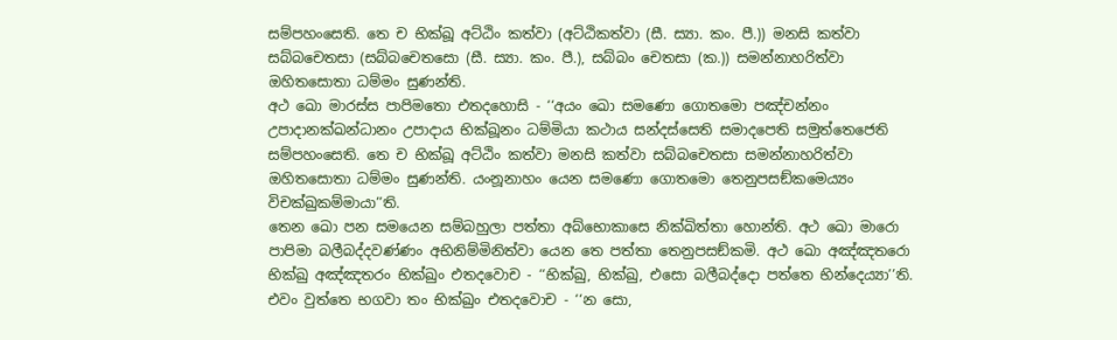සම්පහංසෙති. තෙ ච භික්ඛූ අට්ඨිං කත්වා (අට්ඨිකත්වා (සී. ස්‍යා. කං. පී.)) මනසි කත්වා සබ්බචෙතසා (සබ්බචෙතසො (සී. ස්‍යා. කං. පී.), සබ්බං චෙතසා (ක.)) සමන්නාහරිත්වා ඔහිතසොතා ධම්මං සුණන්ති.
අථ ඛො මාරස්ස පාපිමතො එතදහොසි - ‘‘අයං ඛො සමණො ගොතමො පඤ්චන්නං උපාදානක්ඛන්ධානං උපාදාය භික්ඛූනං ධම්මියා කථාය සන්දස්සෙති සමාදපෙති සමුත්තෙජෙති සම්පහංසෙති. තෙ ච භික්ඛූ අට්ඨිං කත්වා මනසි කත්වා සබ්බචෙතසා සමන්නාහරිත්වා ඔහිතසොතා ධම්මං සුණන්ති. යංනූනාහං යෙන සමණො ගොතමො තෙනුපසඞ්කමෙය්‍යං විචක්ඛුකම්මායා’’ති.
තෙන ඛො පන සමයෙන සම්බහුලා පත්තා අබ්භොකාසෙ නික්ඛිත්තා හොන්ති. අථ ඛො මාරො පාපිමා බලීබද්දවණ්ණං අභිනිම්මිනිත්වා යෙන තෙ පත්තා තෙනුපසඞ්කමි. අථ ඛො අඤ්ඤතරො භික්ඛු අඤ්ඤතරං භික්ඛුං එතදවොච - ‘‘භික්ඛු, භික්ඛු, එසො බලීබද්දො පත්තෙ භින්දෙය්‍යා’’ති. එවං වුත්තෙ භගවා තං භික්ඛුං එතදවොච - ‘‘න සො,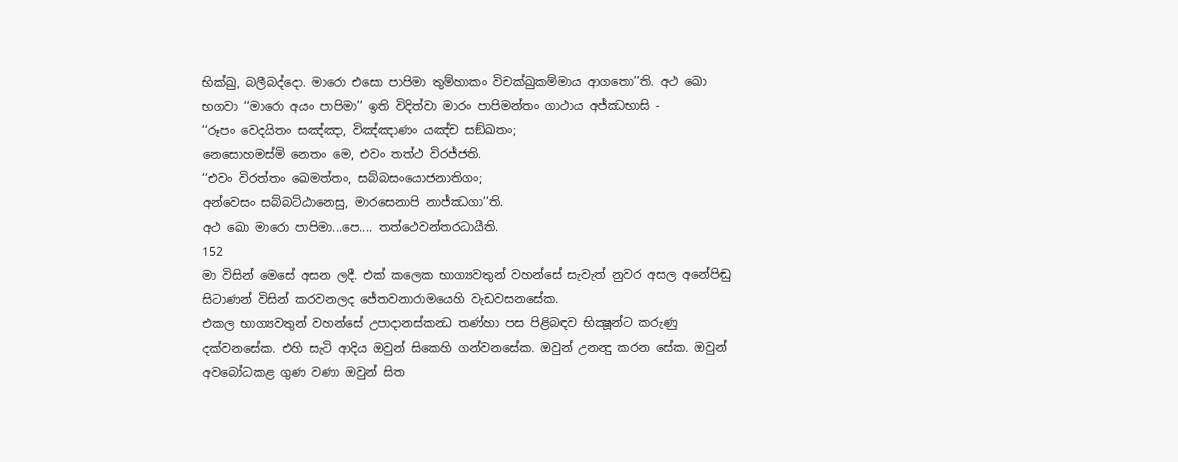භික්ඛු, බලීබද්දො. මාරො එසො පාපිමා තුම්හාකං විචක්ඛුකම්මාය ආගතො’’ති. අථ ඛො භගවා ‘‘මාරො අයං පාපිමා’’ ඉති විදිත්වා මාරං පාපිමන්තං ගාථාය අජ්ඣභාසි -
‘‘රූපං වෙදයිතං සඤ්ඤා, විඤ්ඤාණං යඤ්ච සඞ්ඛතං;
නෙසොහමස්මි නෙතං මෙ, එවං තත්ථ විරජ්ජති.
‘‘එවං විරත්තං ඛෙමත්තං, සබ්බසංයොජනාතිගං;
අන්වෙසං සබ්බට්ඨානෙසු, මාරසෙනාපි නාජ්ඣගා’’ති.
අථ ඛො මාරො පාපිමා...පෙ.... තත්ථෙවන්තරධායීති.
152
මා විසින් මෙසේ අසන ලදී. එක් කලෙක භාග්‍යවතුන් වහන්සේ සැවැත් නුවර අසල අනේපිඬු සිටාණන් විසින් කරවනලද ජේතවනාරාමයෙහි වැඩවසනසේක.
එකල භාග්‍යවතුන් වහන්සේ උපාදානස්කන්‍ධ තණ්හා පස පිළිබඳව භික්‍ෂූන්ට කරුණු දක්වනසේක. එහි සැටි ආදිය ඔවුන් සිකෙහි ගන්වනසේක. ඔවුන් උනන්‍දු කරන සේක. ඔවුන් අවබෝධකළ ගුණ වණා ඔවුන් සිත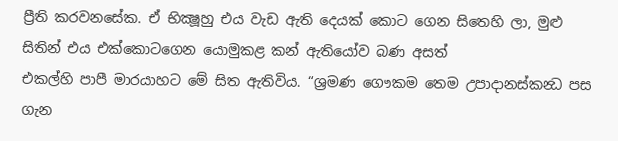ප්‍රීති කරවනසේක. ඒ භික්‍ෂූහු එය වැඩ ඇති දෙයක් කොට ගෙන සිතෙහි ලා, මුළු සිතින් එය එක්කොටගෙන යොමුකළ කන් ඇතියෝව බණ අසත්
එකල්හි පාපී මාරයාහට මේ සිත ඇතිවිය. “ශ්‍රමණ ගෞකම තෙම උපාදානස්කන්‍ධ පස ගැන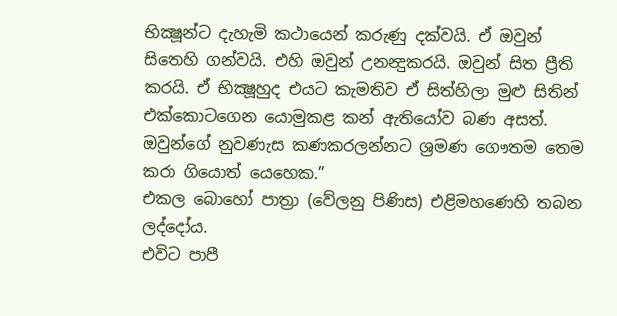භික්‍ෂූන්ට දැහැමි කථායෙන් කරුණු දක්වයි. ඒ ඔවුන් සිතෙහි ගන්වයි. එහි ඔවුන් උනන්‍දුකරයි. ඔවුන් සිත ප්‍රීති කරයි. ඒ භික්‍ෂූහුද එයට කැමතිව ඒ සිත්හිලා මුළු සිතින් එක්කොටගෙන යොමුකළ කන් ඇතියෝව බණ අසත්. ඔවුන්ගේ නුවණැස කණකරලන්නට ශ්‍රමණ ගෞතම තෙම කරා ගියොත් යෙහෙක.”
එකල බොහෝ පාත්‍රා (වේලනු පිණිස) එළිමහණෙහි තබන ලද්දෝය.
එවිට පාපී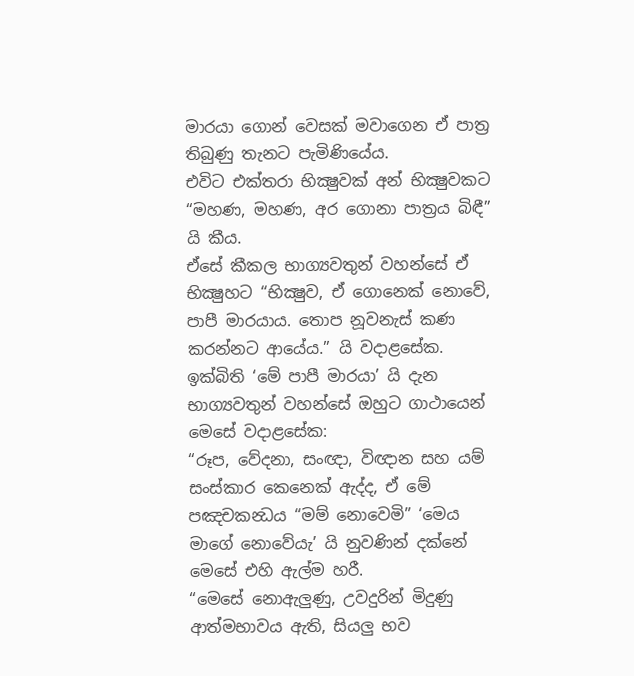මාරයා ගොන් වෙසක් මවාගෙන ඒ පාත්‍ර තිබුණු තැනට පැමිණියේය.
එවිට එක්තරා භික්‍ෂුවක් අන් භික්‍ෂුවකට “මහණ, මහණ, අර ගොනා පාත්‍රය බිඳී” යි කීය.
ඒසේ කීකල භාග්‍යවතුන් වහන්සේ ඒ භික්‍ෂුහට “භික්‍ෂුව, ඒ ගොනෙක් නොවේ, පාපී මාරයාය. තොප නූවනැස් කණ කරන්නට ආයේය.” යි වදාළසේක.
ඉක්බිති ‘මේ පාපී මාරයා’ යි දැන භාග්‍යවතුන් වහන්සේ ඔහුට ගාථායෙන් මෙසේ වදාළසේක:
“රූප, වේදනා, සංඥා, විඥාන සහ යම් සංස්කාර කෙනෙක් ඇද්ද, ඒ මේ පඤචකන්‍ධය “මම් නොවෙමි” ‘මෙය මාගේ නොවේයැ’ යි නුවණින් දක්නේ මෙසේ එහි ඇල්ම හරී.
“මෙසේ නොඇලුණු, උවදුරින් මිදුණු ආත්මභාවය ඇති, සියලු භව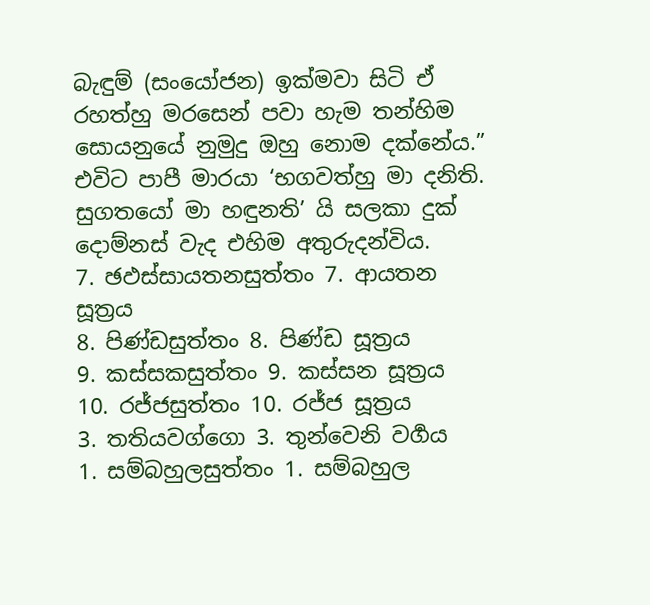බැඳුම් (සංයෝජන) ඉක්මවා සිටි ඒ රහත්හු මරසෙන් පවා හැම තන්හිම සොයනුයේ නුමුදු ඔහු නොම දක්නේය.”
එවිට පාපී මාරයා ‘භගවත්හු මා දනිති. සුගතයෝ මා හඳුනති’ යි සලකා දුක් දොම්නස් වැද එහිම අතුරුදන්විය.
7. ඡඵස්සායතනසුත්තං 7. ආයතන සූත්‍රය
8. පිණ්ඩසුත්තං 8. පිණ්ඩ සූත්‍රය
9. කස්සකසුත්තං 9. කස්සන සූත්‍රය
10. රජ්ජසුත්තං 10. රජ්ජ සූත්‍රය
3. තතියවග්ගො 3. තුන්වෙනි වර්‍ගය
1. සම්බහුලසුත්තං 1. සම්බහුල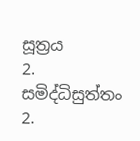සූත්‍රය
2. සමිද්ධිසුත්තං 2.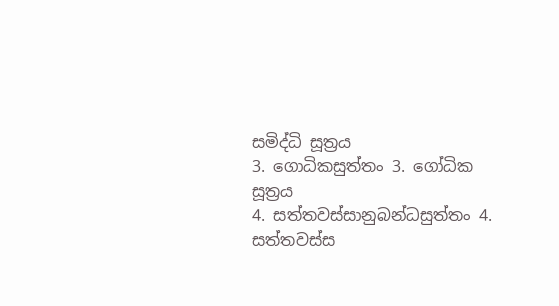සමිද්ධි සූත්‍රය
3. ගොධිකසුත්තං 3. ගෝධික සූත්‍රය
4. සත්තවස්සානුබන්ධසුත්තං 4. සත්තවස්ස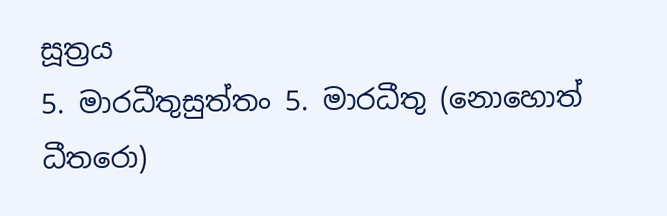සූත්‍රය
5. මාරධීතුසුත්තං 5. මාරධීතු (නොහොත් ධීතරො)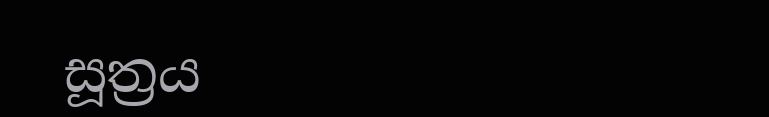සූත්‍රය